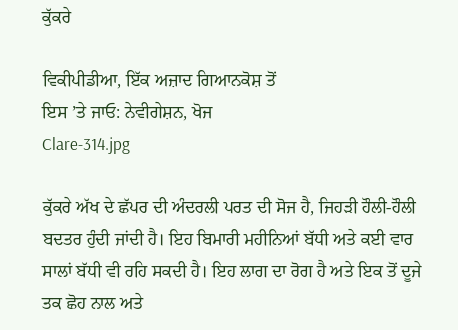ਕੁੱਕਰੇ

ਵਿਕੀਪੀਡੀਆ, ਇੱਕ ਅਜ਼ਾਦ ਗਿਆਨਕੋਸ਼ ਤੋਂ
ਇਸ ’ਤੇ ਜਾਓ: ਨੇਵੀਗੇਸ਼ਨ, ਖੋਜ
Clare-314.jpg

ਕੁੱਕਰੇ ਅੱਖ ਦੇ ਛੱਪਰ ਦੀ ਅੰਦਰਲੀ ਪਰਤ ਦੀ ਸੋਜ ਹੈ, ਜਿਹੜੀ ਹੌਲੀ-ਹੌਲੀ ਬਦਤਰ ਹੁੰਦੀ ਜਾਂਦੀ ਹੈ। ਇਹ ਬਿਮਾਰੀ ਮਹੀਨਿਆਂ ਬੱਧੀ ਅਤੇ ਕਈ ਵਾਰ ਸਾਲਾਂ ਬੱਧੀ ਵੀ ਰਹਿ ਸਕਦੀ ਹੈ। ਇਹ ਲਾਗ ਦਾ ਰੋਗ ਹੈ ਅਤੇ ਇਕ ਤੋਂ ਦੂਜੇ ਤਕ ਛੋਹ ਨਾਲ ਅਤੇ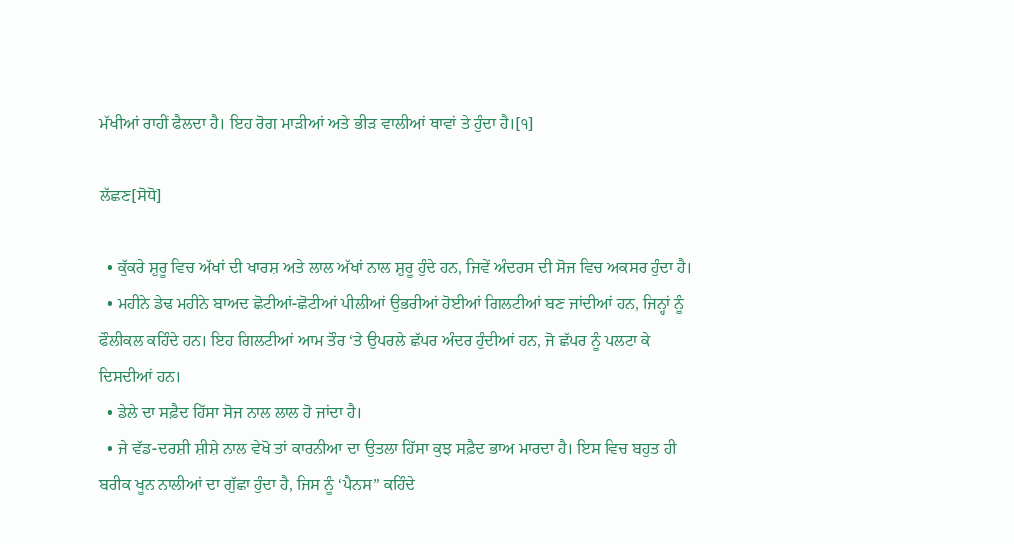ਮੱਖੀਆਂ ਰਾਹੀਂ ਫੈਲਦਾ ਹੈ। ਇਹ ਰੋਗ ਮਾੜੀਆਂ ਅਤੇ ਭੀੜ ਵਾਲੀਆਂ ਥਾਵਾਂ ਤੇ ਹੁੰਦਾ ਹੈ।[੧]

ਲੱਛਣ[ਸੋਧੋ]

  • ਕੁੱਕਰੇ ਸ਼ੁਰੂ ਵਿਚ ਅੱਖਾਂ ਦੀ ਖਾਰਸ਼ ਅਤੇ ਲਾਲ ਅੱਖਾਂ ਨਾਲ ਸ਼ੁਰੂ ਹੁੰਦੇ ਹਨ, ਜਿਵੇਂ ਅੰਦਰਸ ਦੀ ਸੋਜ ਵਿਚ ਅਕਸਰ ਹੁੰਦਾ ਹੈ।
  • ਮਹੀਨੇ ਡੇਢ ਮਹੀਨੇ ਬਾਅਦ ਛੋਟੀਆਂ-ਛੋਟੀਆਂ ਪੀਲੀਆਂ ਉਭਰੀਆਂ ਹੋਈਆਂ ਗਿਲਟੀਆਂ ਬਣ ਜਾਂਦੀਆਂ ਹਨ, ਜਿਨ੍ਹਾਂ ਨੂੰ ਫੌਲੀਕਲ ਕਹਿੰਦੇ ਹਨ। ਇਹ ਗਿਲਟੀਆਂ ਆਮ ਤੌਰ ‘ਤੇ ਉਪਰਲੇ ਛੱਪਰ ਅੰਦਰ ਹੁੰਦੀਆਂ ਹਨ, ਜੋ ਛੱਪਰ ਨੂੰ ਪਲਟਾ ਕੇ ਦਿਸਦੀਆਂ ਹਨ।
  • ਡੇਲੇ ਦਾ ਸਫ਼ੈਦ ਹਿੱਸਾ ਸੋਜ ਨਾਲ ਲਾਲ ਹੋ ਜਾਂਦਾ ਹੈ।
  • ਜੇ ਵੱਡ-ਦਰਸ਼ੀ ਸ਼ੀਸ਼ੇ ਨਾਲ ਵੇਖੋ ਤਾਂ ਕਾਰਨੀਆ ਦਾ ਉਤਲਾ ਹਿੱਸਾ ਕੁਝ ਸਫ਼ੈਦ ਭਾਅ ਮਾਰਦਾ ਹੈ। ਇਸ ਵਿਚ ਬਹੁਤ ਹੀ ਬਰੀਕ ਖੂਨ ਨਾਲੀਆਂ ਦਾ ਗੁੱਛਾ ਹੁੰਦਾ ਹੈ, ਜਿਸ ਨੂੰ ‘ਪੈਨਸ” ਕਹਿੰਦੇ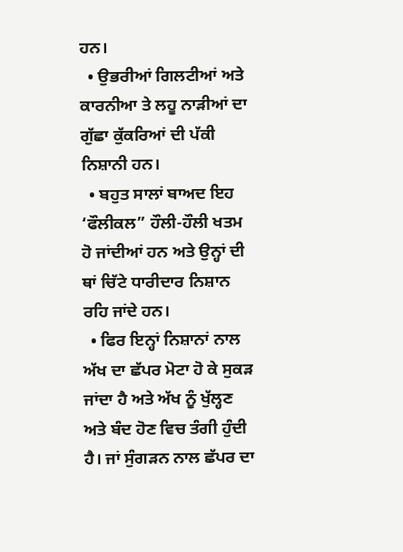ਹਨ।
  • ਉਭਰੀਆਂ ਗਿਲਟੀਆਂ ਅਤੇ ਕਾਰਨੀਆ ਤੇ ਲਹੂ ਨਾੜੀਆਂ ਦਾ ਗੁੱਛਾ ਕੁੱਕਰਿਆਂ ਦੀ ਪੱਕੀ ਨਿਸ਼ਾਨੀ ਹਨ।
  • ਬਹੁਤ ਸਾਲਾਂ ਬਾਅਦ ਇਹ ‘ਫੌਲੀਕਲ” ਹੌਲੀ-ਹੌਲੀ ਖਤਮ ਹੋ ਜਾਂਦੀਆਂ ਹਨ ਅਤੇ ਉਨ੍ਹਾਂ ਦੀ ਥਾਂ ਚਿੱਟੇ ਧਾਰੀਦਾਰ ਨਿਸ਼ਾਨ ਰਹਿ ਜਾਂਦੇ ਹਨ।
  • ਫਿਰ ਇਨ੍ਹਾਂ ਨਿਸ਼ਾਨਾਂ ਨਾਲ ਅੱਖ ਦਾ ਛੱਪਰ ਮੋਟਾ ਹੋ ਕੇ ਸੁਕੜ ਜਾਂਦਾ ਹੈ ਅਤੇ ਅੱਖ ਨੂੰ ਖੁੱਲ੍ਹਣ ਅਤੇ ਬੰਦ ਹੋਣ ਵਿਚ ਤੰਗੀ ਹੁੰਦੀ ਹੈ। ਜਾਂ ਸੁੰਗੜਨ ਨਾਲ ਛੱਪਰ ਦਾ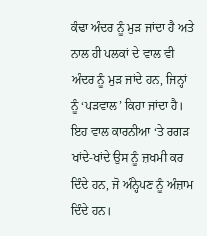ਕੰਢਾ ਅੰਦਰ ਨੂੰ ਮੁੜ ਜਾਂਦਾ ਹੈ ਅਤੇ ਨਾਲ ਹੀ ਪਲਕਾਂ ਦੇ ਵਾਲ ਵੀ ਅੰਦਰ ਨੂੰ ਮੁੜ ਜਾਂਦੇ ਹਨ, ਜਿਨ੍ਹਾਂ ਨੂੰ ‘ਪੜਵਾਲ’ ਕਿਹਾ ਜਾਂਦਾ ਹੈ। ਇਹ ਵਾਲ ਕਾਰਨੀਆ ‘ਤੇ ਰਗੜ ਖਾਂਦੇ-ਖਾਂਦੇ ਉਸ ਨੂੰ ਜ਼ਖਮੀ ਕਰ ਦਿੰਦੇ ਹਨ, ਜੋ ਅੰਨ੍ਹੇਪਣ ਨੂੰ ਅੰਜ਼ਾਮ ਦਿੰਦੇ ਹਨ।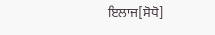ਇਲਾਜ[ਸੋਧੋ]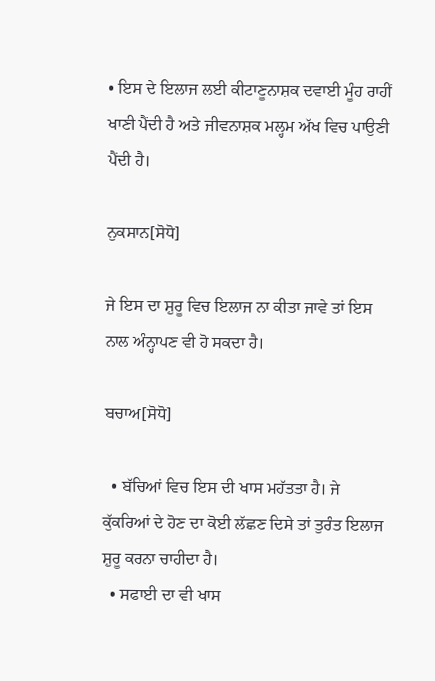• ਇਸ ਦੇ ਇਲਾਜ ਲਈ ਕੀਟਾਣੂਨਾਸ਼ਕ ਦਵਾਈ ਮੂੰਹ ਰਾਹੀਂ ਖਾਣੀ ਪੈਂਦੀ ਹੈ ਅਤੇ ਜੀਵਨਾਸ਼ਕ ਮਲ੍ਹਮ ਅੱਖ ਵਿਚ ਪਾਉਣੀ ਪੈਂਦੀ ਹੈ।

ਨੁਕਸਾਨ[ਸੋਧੋ]

ਜੇ ਇਸ ਦਾ ਸ਼ੁਰੂ ਵਿਚ ਇਲਾਜ ਨਾ ਕੀਤਾ ਜਾਵੇ ਤਾਂ ਇਸ ਨਾਲ ਅੰਨ੍ਹਾਪਣ ਵੀ ਹੋ ਸਕਦਾ ਹੈ।

ਬਚਾਅ[ਸੋਧੋ]

  • ਬੱਚਿਆਂ ਵਿਚ ਇਸ ਦੀ ਖਾਸ ਮਹੱਤਤਾ ਹੈ। ਜੇ ਕੁੱਕਰਿਆਂ ਦੇ ਹੋਣ ਦਾ ਕੋਈ ਲੱਛਣ ਦਿਸੇ ਤਾਂ ਤੁਰੰਤ ਇਲਾਜ ਸ਼ੁਰੂ ਕਰਨਾ ਚਾਹੀਦਾ ਹੈ।
  • ਸਫਾਈ ਦਾ ਵੀ ਖਾਸ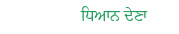ਧਿਆਨ ਦੇਣਾ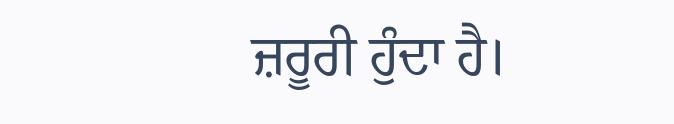ਜ਼ਰੂਰੀ ਹੁੰਦਾ ਹੈ।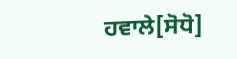ਹਵਾਲੇ[ਸੋਧੋ]